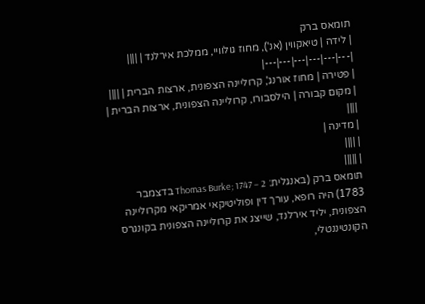תומאס ברק
| לידה | טיאקווין (אנ'), מחוז גולוויי, ממלכת אירלנד | ||||
|---|---|---|---|---|---|
| פטירה | מחוז אורנג', קרוליינה הצפונית, ארצות הברית | ||||
| מקום קבורה | הילסבורו, קרוליינה הצפונית, ארצות הברית | ||||
| מדינה |
| ||||
| |||||
תומאס ברק (באנגלית: Thomas Burke; 1747 – 2 בדצמבר 1783) היה רופא, עורך דין ופוליטיקאי אמריקאי מקרוליינה הצפונית, יליד אירלנד, שייצג את קרוליינה הצפונית בקונגרס הקונטיננטלי,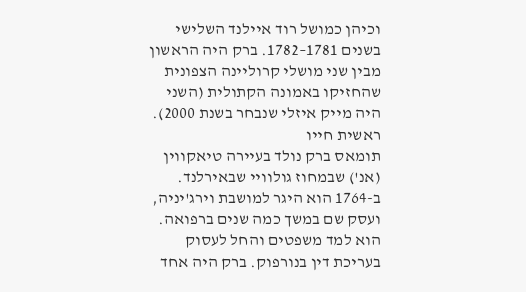וכיהן כמושל רוד איילנד השלישי בשנים 1781–1782. ברק היה הראשון מבין שני מושלי קרוליינה הצפונית שהחזיקו באמונה הקתולית (השני היה מייק איזלי שנבחר בשנת 2000).
ראשית חייו
תומאס ברק נולד בעיירה טיאקווין (אנ') שבמחוז גולוויי שבאירלנד. ב-1764 הוא היגר למושבת וירג'יניה, ועסק שם במשך כמה שנים ברפואה. הוא למד משפטים והחל לעסוק בעריכת דין בנורפוק. ברק היה אחד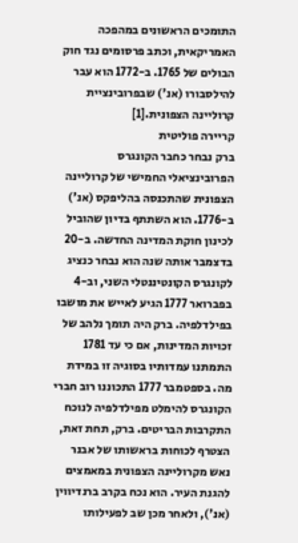התומכים הראשונים במהפכה האמריקאית, וכתב פרסומים נגד חוק הבולים של 1765. ב-1772 הוא עבר להילסבורו (אנ') שבפרובינציית קרוליינה הצפונית.[1]
קריירה פוליטית
ברק נבחר כחבר הקונגרס הפרובינציאלי החמישי של קרוליינה הצפונית שהתכנסה בהליפקס (אנ') ב-1776. הוא השתתף בדיון שהוביל לכינון חוקת המדינה החדשה. ב-20 בדצמבר אותה שנה הוא נבחר כנציג לקונגרס הקונטיננטלי השני, וב-4 בפברואר 1777 הגיע לאייש את מושבו בפילדלפיה. ברק היה תומך נלהב של זכויות המדינות, אם כי עד 1781 התמתנו עמדותיו בסוגיה זו במידת מה. בספטמבר 1777 התכוננו רוב חברי הקונגרס להימלט מפילדלפיה לנוכח התקרבות הבריטים. ברק, תחת זאת, הצטרף לכוחות בראשותו של אבנר נאש מקרוליינה הצפונית במאמצים להגנת העיר. הוא נכח בקרב ברנדיווין (אנ'), ולאחר מכן שב לפעילותו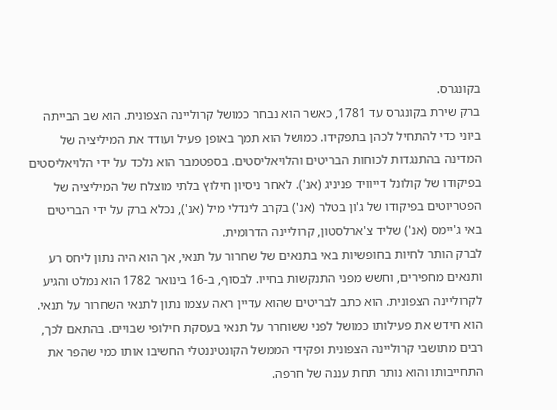בקונגרס.
ברק שירת בקונגרס עד 1781, כאשר הוא נבחר כמושל קרוליינה הצפונית. הוא שב הבייתה ביוני כדי להתחיל לכהן בתפקידו. כמושל הוא תמך באופן פעיל ועודד את המיליציה של המדינה בהתנגדות לכוחות הבריטים והלויאליסטים. בספטמבר הוא נלכד על ידי הלויאליסטים בפיקודו של קולונל דייוויד פניניג (אנ'). לאחר ניסיון חילוץ בלתי מוצלח של המיליציה של הפטריוטים בפיקודו של ג'ון בטלר (אנ') בקרב לינדלי מיל (אנ'), נכלא ברק על ידי הבריטים באי ג'יימס (אנ') שליד צ'ארלסטון, קרוליינה הדרומית.
לברק הותר לחיות בחופשיות באי בתנאים של שחרור על תנאי, אך הוא היה נתון ליחס רע ותנאים מחפירים, וחשש מפני התנקשות בחייו. לבסוף, ב-16 בינואר 1782 הוא נמלט והגיע לקרוליינה הצפונית. הוא כתב לבריטים שהוא עדיין ראה עצמו נתון לתנאי השחרור על תנאי. הוא חידש את פעילותו כמושל לפני ששוחרר על תנאי בעסקת חילופי שבויים. בהתאם לכך, רבים מתושבי קרוליינה הצפונית ופקידי הממשל הקונטיננטלי החשיבו אותו כמי שהפר את התחייבותו והוא נותר תחת עננה של חרפה.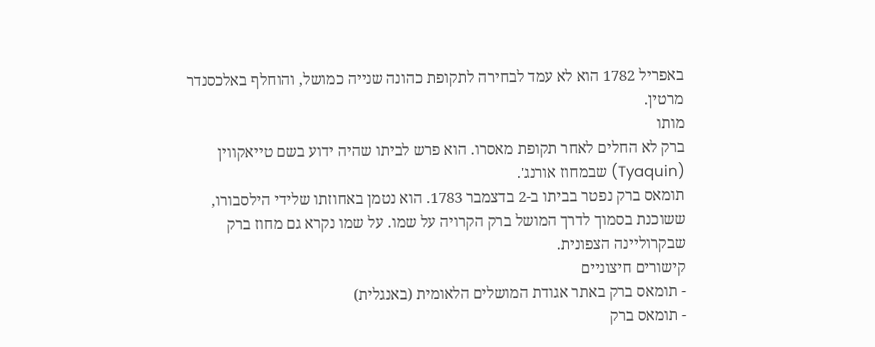באפריל 1782 הוא לא עמד לבחירה לתקופת כהונה שנייה כמושל, והוחלף באלכסנדר מרטין.
מותו
ברק לא החלים לאחר תקופת מאסרו. הוא פרש לביתו שהיה ידוע בשם טייאקווין (Tyaquin) שבמחוז אורנג'.
תומאס ברק נפטר בביתו ב-2 בדצמבר 1783. הוא נטמן באחוזתו שלידי הילסבורו, ששוכנת בסמוך לדרך המושל ברק הקרויה על שמו. על שמו נקרא גם מחוז ברק שבקרוליינה הצפונית.
קישורים חיצוניים
- תומאס ברק באתר אגודת המושלים הלאומית (באנגלית)
- תומאס ברק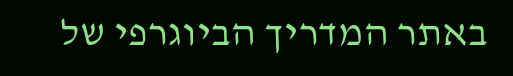באתר המדריך הביוגרפי של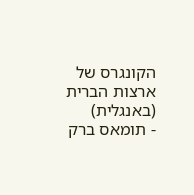הקונגרס של ארצות הברית (באנגלית)
- תומאס ברק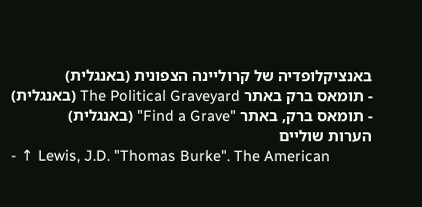באנציקלופדיה של קרוליינה הצפונית (באנגלית)
- תומאס ברק באתר The Political Graveyard (באנגלית)
- תומאס ברק, באתר "Find a Grave" (באנגלית)
הערות שוליים
- ↑ Lewis, J.D. "Thomas Burke". The American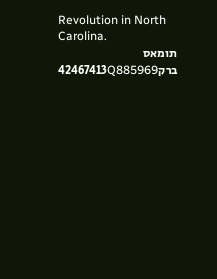Revolution in North Carolina.
תומאס ברק42467413Q885969